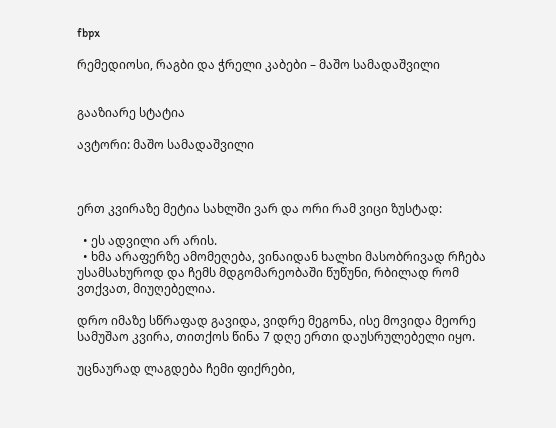fbpx

რემედიოსი, რაგბი და ჭრელი კაბები – მაშო სამადაშვილი


გააზიარე სტატია

ავტორი: მაშო სამადაშვილი



ერთ კვირაზე მეტია სახლში ვარ და ორი რამ ვიცი ზუსტად:

  • ეს ადვილი არ არის.
  • ხმა არაფერზე ამომეღება, ვინაიდან ხალხი მასობრივად რჩება უსამსახუროდ და ჩემს მდგომარეობაში წუწუნი, რბილად რომ ვთქვათ, მიუღებელია.

დრო იმაზე სწრაფად გავიდა, ვიდრე მეგონა, ისე მოვიდა მეორე სამუშაო კვირა, თითქოს წინა 7 დღე ერთი დაუსრულებელი იყო.

უცნაურად ლაგდება ჩემი ფიქრები,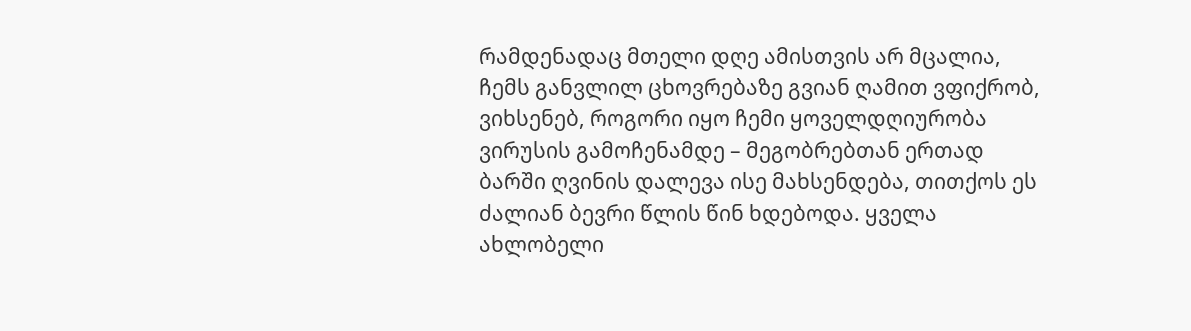რამდენადაც მთელი დღე ამისთვის არ მცალია, ჩემს განვლილ ცხოვრებაზე გვიან ღამით ვფიქრობ, ვიხსენებ, როგორი იყო ჩემი ყოველდღიურობა ვირუსის გამოჩენამდე – მეგობრებთან ერთად ბარში ღვინის დალევა ისე მახსენდება, თითქოს ეს ძალიან ბევრი წლის წინ ხდებოდა. ყველა ახლობელი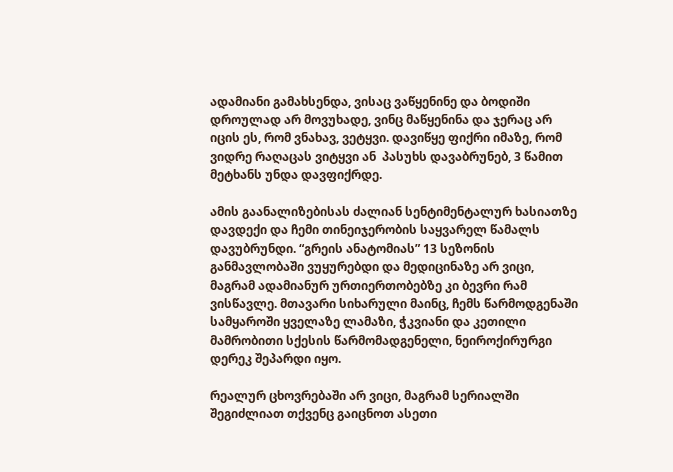ადამიანი გამახსენდა, ვისაც ვაწყენინე და ბოდიში დროულად არ მოვუხადე, ვინც მაწყენინა და ჯერაც არ იცის ეს, რომ ვნახავ, ვეტყვი. დავიწყე ფიქრი იმაზე, რომ ვიდრე რაღაცას ვიტყვი ან  პასუხს დავაბრუნებ, 3 წამით მეტხანს უნდა დავფიქრდე.

ამის გაანალიზებისას ძალიან სენტიმენტალურ ხასიათზე დავდექი და ჩემი თინეიჯერობის საყვარელ წამალს დავუბრუნდი. “გრეის ანატომიას” 13 სეზონის განმავლობაში ვუყურებდი და მედიცინაზე არ ვიცი, მაგრამ ადამიანურ ურთიერთობებზე კი ბევრი რამ ვისწავლე. მთავარი სიხარული მაინც, ჩემს წარმოდგენაში სამყაროში ყველაზე ლამაზი, ჭკვიანი და კეთილი მამრობითი სქესის წარმომადგენელი, ნეიროქირურგი დერეკ შეპარდი იყო.

რეალურ ცხოვრებაში არ ვიცი, მაგრამ სერიალში შეგიძლიათ თქვენც გაიცნოთ ასეთი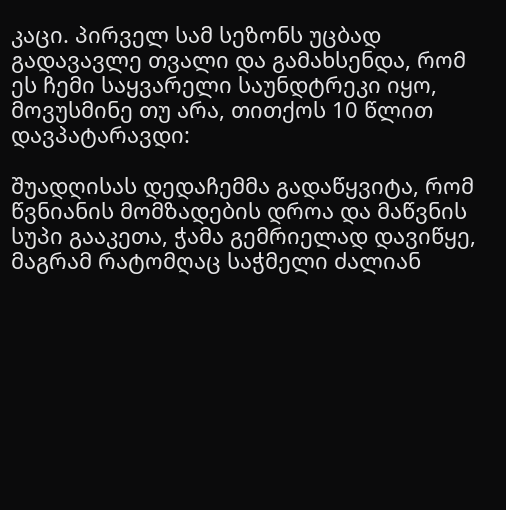კაცი. პირველ სამ სეზონს უცბად გადავავლე თვალი და გამახსენდა, რომ ეს ჩემი საყვარელი საუნდტრეკი იყო, მოვუსმინე თუ არა, თითქოს 10 წლით დავპატარავდი:

შუადღისას დედაჩემმა გადაწყვიტა, რომ წვნიანის მომზადების დროა და მაწვნის სუპი გააკეთა, ჭამა გემრიელად დავიწყე, მაგრამ რატომღაც საჭმელი ძალიან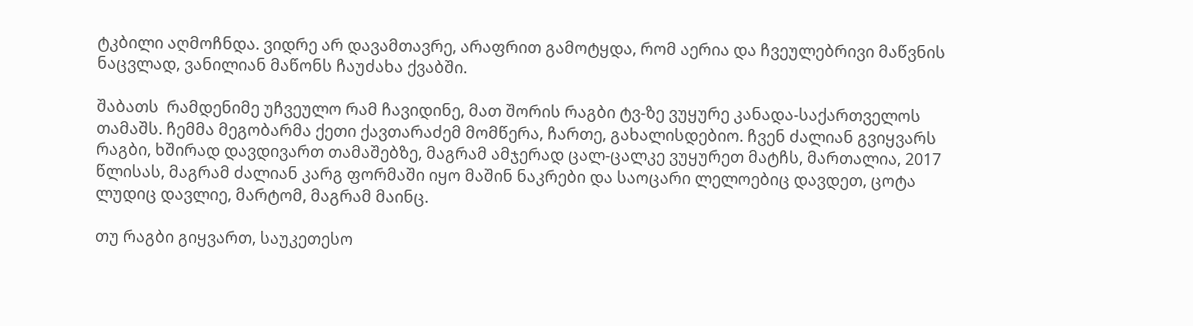ტკბილი აღმოჩნდა. ვიდრე არ დავამთავრე, არაფრით გამოტყდა, რომ აერია და ჩვეულებრივი მაწვნის ნაცვლად, ვანილიან მაწონს ჩაუძახა ქვაბში.

შაბათს  რამდენიმე უჩვეულო რამ ჩავიდინე, მათ შორის რაგბი ტვ-ზე ვუყურე კანადა-საქართველოს თამაშს. ჩემმა მეგობარმა ქეთი ქავთარაძემ მომწერა, ჩართე, გახალისდებიო. ჩვენ ძალიან გვიყვარს რაგბი, ხშირად დავდივართ თამაშებზე, მაგრამ ამჯერად ცალ-ცალკე ვუყურეთ მატჩს, მართალია, 2017 წლისას, მაგრამ ძალიან კარგ ფორმაში იყო მაშინ ნაკრები და საოცარი ლელოებიც დავდეთ, ცოტა ლუდიც დავლიე, მარტომ, მაგრამ მაინც.

თუ რაგბი გიყვართ, საუკეთესო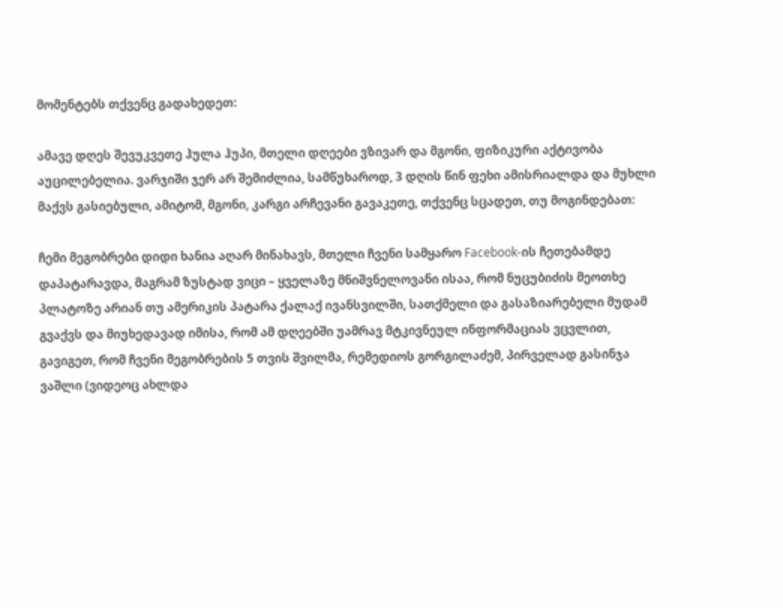მომენტებს თქვენც გადახედეთ:

ამავე დღეს შევუკვეთე ჰულა ჰუპი, მთელი დღეები ვზივარ და მგონი, ფიზიკური აქტივობა აუცილებელია. ვარჯიში ჯერ არ შემიძლია, სამწუხაროდ, 3 დღის წინ ფეხი ამისრიალდა და მუხლი მაქვს გასიებული, ამიტომ, მგონი, კარგი არჩევანი გავაკეთე, თქვენც სცადეთ, თუ მოგინდებათ:

ჩემი მეგობრები დიდი ხანია აღარ მინახავს, მთელი ჩვენი სამყარო Facebook-ის ჩეთებამდე დაპატარავდა, მაგრამ ზუსტად ვიცი – ყველაზე მნიშვნელოვანი ისაა, რომ ნუცუბიძის მეოთხე პლატოზე არიან თუ ამერიკის პატარა ქალაქ ივანსვილში, სათქმელი და გასაზიარებელი მუდამ გვაქვს და მიუხედავად იმისა, რომ ამ დღეებში უამრავ მტკივნეულ ინფორმაციას ვცვლით, გავიგეთ, რომ ჩვენი მეგობრების 5 თვის შვილმა, რემედიოს გორგილაძემ, პირველად გასინჯა ვაშლი (ვიდეოც ახლდა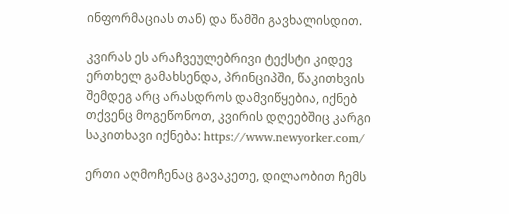ინფორმაციას თან) და წამში გავხალისდით.

კვირას ეს არაჩვეულებრივი ტექსტი კიდევ ერთხელ გამახსენდა, პრინციპში, წაკითხვის შემდეგ არც არასდროს დამვიწყებია, იქნებ თქვენც მოგეწონოთ, კვირის დღეებშიც კარგი საკითხავი იქნება: https://www.newyorker.com/

ერთი აღმოჩენაც გავაკეთე, დილაობით ჩემს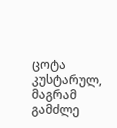ცოტა კუსტარულ, მაგრამ გამძლე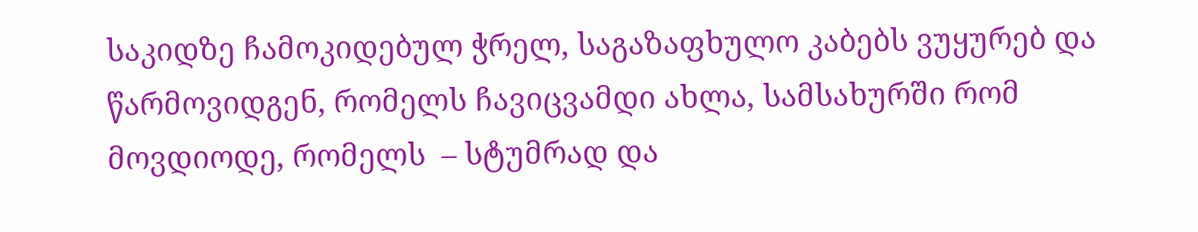საკიდზე ჩამოკიდებულ ჭრელ, საგაზაფხულო კაბებს ვუყურებ და წარმოვიდგენ, რომელს ჩავიცვამდი ახლა, სამსახურში რომ მოვდიოდე, რომელს  – სტუმრად და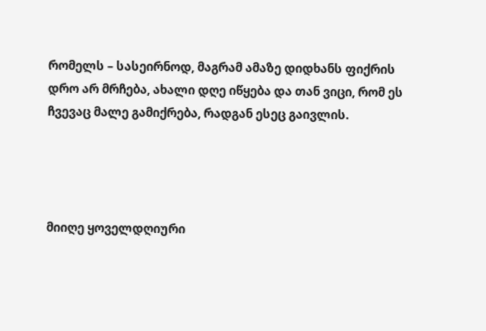რომელს – სასეირნოდ, მაგრამ ამაზე დიდხანს ფიქრის დრო არ მრჩება, ახალი დღე იწყება და თან ვიცი, რომ ეს ჩვევაც მალე გამიქრება, რადგან ესეც გაივლის.




მიიღე ყოველდღიური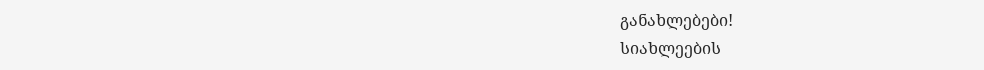განახლებები!
სიახლეების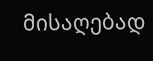მისაღებად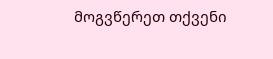მოგვწერეთ თქვენი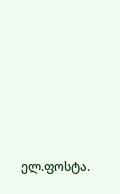ელ.ფოსტა.